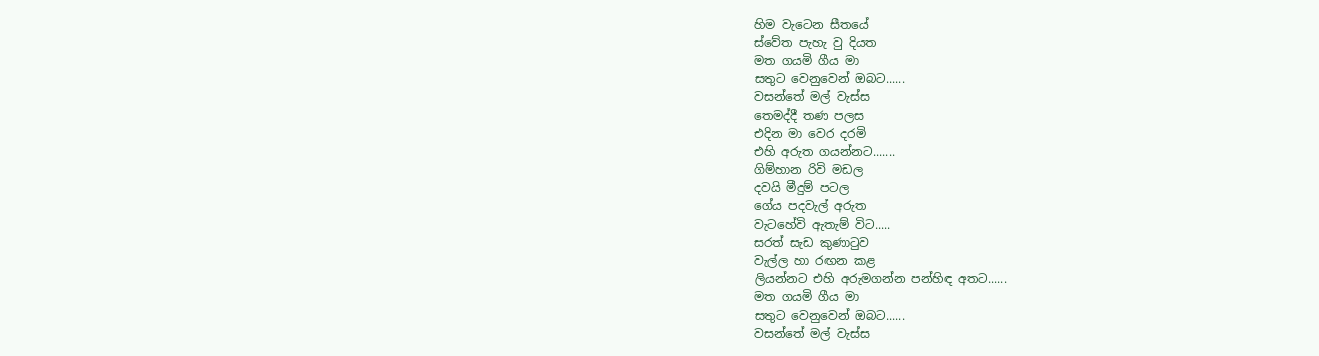හිම වැටෙන සීතයේ
ස්වේත පැහැ වු දියත
මත ගයමි ගීය මා
සතුට වෙනුවෙන් ඔබට......
වසන්තේ මල් වැස්ස
තෙමද්දී තණ පලස
එදින මා වෙර දරමි
එහි අරුත ගයන්නට.......
ගිම්හාන රිවි මඩල
දවයි මීදුම් පටල
ගේය පදවැල් අරුත
වැටහේවි ඇතැම් විට.....
සරත් සැඩ කුණාටුව
වැල්ල හා රඟන කළ
ලියන්නට එහි අරුමගන්න පන්හිඳ අතට......
මත ගයමි ගීය මා
සතුට වෙනුවෙන් ඔබට......
වසන්තේ මල් වැස්ස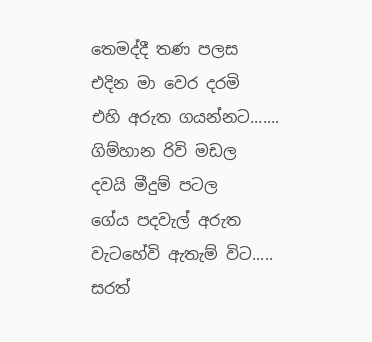තෙමද්දී තණ පලස
එදින මා වෙර දරමි
එහි අරුත ගයන්නට.......
ගිම්හාන රිවි මඩල
දවයි මීදුම් පටල
ගේය පදවැල් අරුත
වැටහේවි ඇතැම් විට.....
සරත්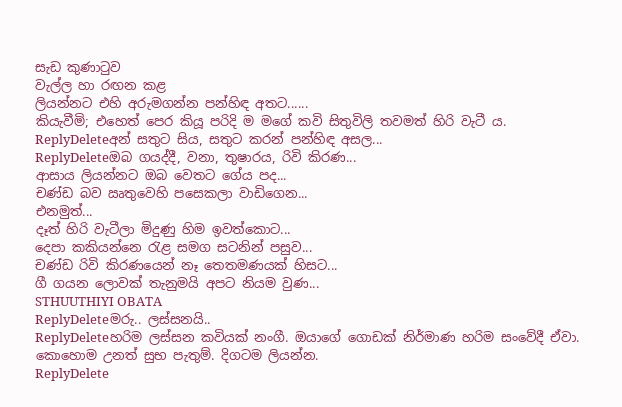සැඩ කුණාටුව
වැල්ල හා රඟන කළ
ලියන්නට එහි අරුමගන්න පන්හිඳ අතට......
කියැවීමි; එහෙත් පෙර කියූ පරිදි ම මගේ කවි සිතුවිලි තවමත් හිරි වැටී ය.
ReplyDeleteඅන් සතුට සිය, සතුට කරන් පන්හිඳ අසල...
ReplyDeleteඔබ ගයද්දී, වනා, තුෂාරය, රිවි කිරණ...
ආසාය ලියන්නට ඔබ වෙතට ගේය පද...
චණ්ඩ බව ඍතුවෙහි පසෙකලා වාඩිගෙන...
එනමුත්...
දෑත් හිරි වැටීලා මිදුණු හිම ඉවත්කොට...
දෙපා කකියන්නෙ රැළ සමග සටනින් පසුව...
චණ්ඩ රිවි කිරණයෙන් නෑ තෙතමණයක් හිසට...
ගී ගයන ලොවක් තැනුමයි අපට නියම වුණ...
STHUUTHIYI OBATA
ReplyDeleteමරු.. ලස්සනයි..
ReplyDeleteහරිම ලස්සන කවියක් නංගී. ඔයාගේ ගොඩක් නිර්මාණ හරිම සංවේදී ඒවා. කොහොම උනත් සුභ පැතුම්. දිගටම ලියන්න.
ReplyDelete